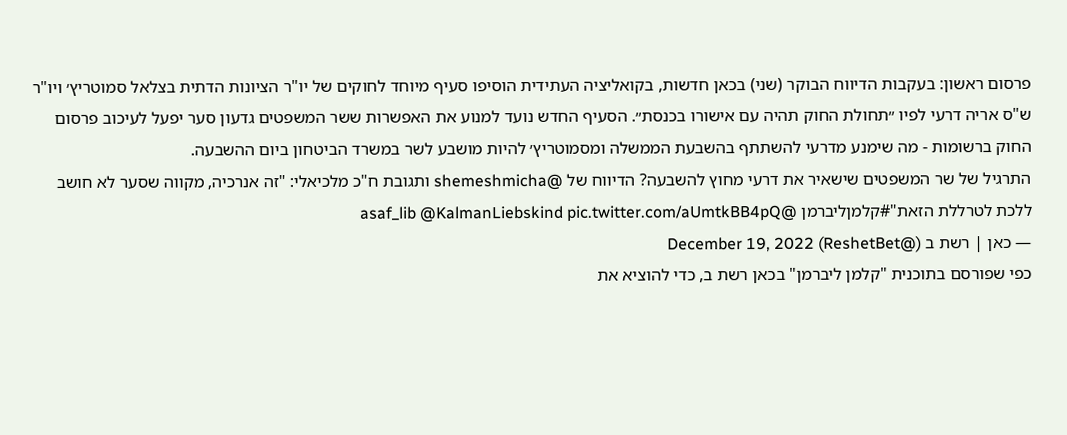פרסום ראשון: בעקבות הדיווח הבוקר (שני) בכאן חדשות, בקואליציה העתידית הוסיפו סעיף מיוחד לחוקים של יו"ר הציונות הדתית בצלאל סמוטריץ׳ ויו"ר ש"ס אריה דרעי לפיו ״תחולת החוק תהיה עם אישורו בכנסת״. הסעיף החדש נועד למנוע את האפשרות ששר המשפטים גדעון סער יפעל לעיכוב פרסום החוק ברשומות - מה שימנע מדרעי להשתתף בהשבעת הממשלה ומסמוטריץ׳ להיות מושבע לשר במשרד הביטחון ביום ההשבעה.
התרגיל של שר המשפטים שישאיר את דרעי מחוץ להשבעה? הדיווח של @shemeshmicha ותגובת ח"כ מלכיאלי: "זה אנרכיה, מקווה שסער לא חושב ללכת לטרללת הזאת"#קלמןליברמן @asaf_lib @KalmanLiebskind pic.twitter.com/aUmtkBB4pQ
— כאן | רשת ב (@ReshetBet) December 19, 2022
כפי שפורסם בתוכנית "קלמן ליברמן" בכאן רשת ב, כדי להוציא את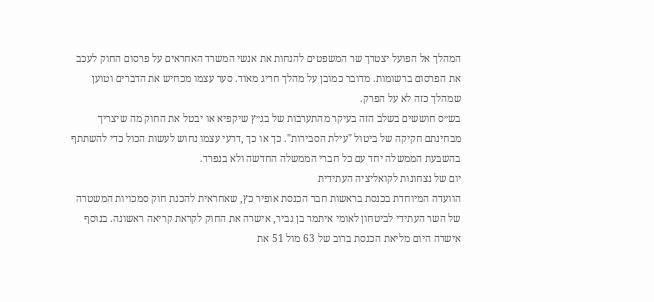המהלך אל הפועל יצטרך שר המשפטים להנחות את אנשי המשרד האחראים על פרסום החוק לעכב את הפרסום ברשומות. מדובר כמובן על מהלך חריג מאוד. סער עצמו מכחיש את הדברים וטוען שמהלך כזה לא על הפרק.
בש״ס חוששים בשלב הזה בעיקר מהתערבות של בג״ץ שיקפיא או יבטל את החוק מה שיצריך מבחינתם חקיקה של ביטול "עילת הסבירות". כך או כך ,דרעי עצמו נחוש לעשות הכול כדי להשתתף בהשבעת הממשלה יחד עם כל חברי הממשלה החדשה ולא בנפרד.
יום של נצחונות לקואליציה העתידית
הוועדה המיוחדת בכנסת בראשות חבר הכנסת אופיר כץ, שאחראית להכנת חוק סמכויות המשטרה של השר העתידי לביטחון לאומי איתמר בן גביר, אישרה את החוק לקראת קריאה ראשונה. בנוסף אישרה היום מליאת הכנסת ברוב של 63 מול 51 את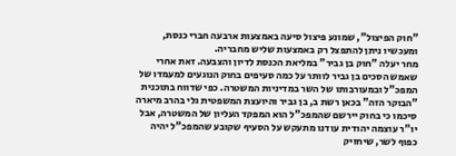"חוק הפיצול", שמונע פיצול סיעה באמצעות ארבעה חברי כנסת, ומעכשיו ניתן להתפצל רק באמצעות שליש מחבריה.
מחר יעלה "חוק בן גביר" במליאת הכנסת לדיון והצבעה. זאת אחרי שאמש הסכים בן גביר לוותר על כמה סעיפים בחוק הנוגעים למעמדו של המפכ"ל ובמעורבותו של השר במדיניות המשטרה. כפי שדווח בתוכנית "הבוקר הזה" בכאן רשת ב, בן גביר והיועצת המשפטית גלי בהרב מיארה סיכמו כי בחוק יירשם שהמפכ"ל הוא המפקד העליון של המשטרה, אבל יו"ר עוצמה יהודית עודנו מתעקש על הסעיף שקובע שהמפכ"ל יהיה כפוף לשר, שיחזיק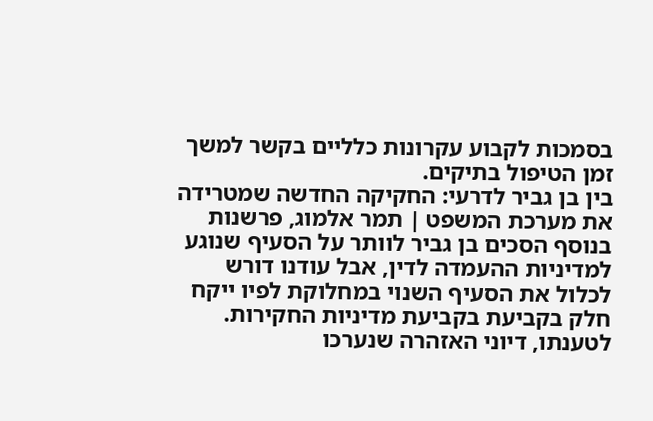בסמכות לקבוע עקרונות כלליים בקשר למשך זמן הטיפול בתיקים.
בין בן גביר לדרעי: החקיקה החדשה שמטרידה את מערכת המשפט | תמר אלמוג, פרשנות
בנוסף הסכים בן גביר לוותר על הסעיף שנוגע למדיניות ההעמדה לדין, אבל עודנו דורש לכלול את הסעיף השנוי במחלוקת לפיו ייקח חלק בקביעת בקביעת מדיניות החקירות. לטענתו, דיוני האזהרה שנערכו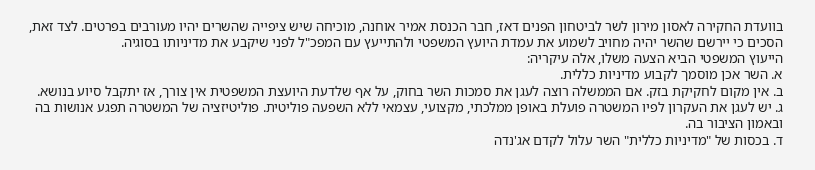בוועדת החקירה לאסון מירון לשר לביטחון הפנים דאז, חבר הכנסת אמיר אוחנה, מוכיחה שיש ציפייה שהשרים יהיו מעורבים בפרטים. לצד זאת, הסכים כי יירשם שהשר יהיה מחויב לשמוע את עמדת היועץ המשפטי ולהתייעץ עם המפכ"ל לפני שיקבע את מדיניותו בסוגיה.
הייעוץ המשפטי הביא הצעה משלו, אלה עיקריה:
א. השר אכן מוסמך לקבוע מדיניות כללית.
ב. אין מקום לחקיקת בזק. אם הממשלה רוצה לעגן את סמכות השר בחוק, על אף שלדעת היועצת המשפטית אין צורך, אז יתקבל סיוע בנושא.
ג. יש לעגן את העקרון לפיו המשטרה פועלת באופן ממלכתי, מקצועי, עצמאי ללא השפעה פוליטית. פוליטיזציה של המשטרה תפגע אנושות בה ובאמון הציבור בה.
ד. בכסות של "מדיניות כללית" השר עלול לקדם אג'נדה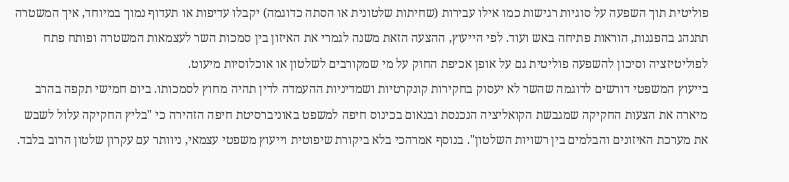פוליטית תוך השפעה על סוגיות רגישות כמו אילו עבירות (שחיתות שלטונית או הסתה כדוגמה) יקבלו עדיפות או תעדוף נמוך במיוחד, איך המשטרה תתנהג בהפגנות, הוראות פתיחה באש ועוד. לפי הייעוץ, ההצעה הזאת משנה לגמרי את האיזון בין סמכות השר לעצמאות המשטרה ופותח פתח לפוליטיזציה וסיכון להשפעה פוליטית גם על אופן אכיפת החוק על מי שמקורבים לשלטון או אוכלוסיות מיעוט.
בייעוץ המשפטי דורשים לדוגמה שהשר לא יעסוק בחקירות קונקרטיות ושמדיניות ההעמדה לדין תהיה מחוץ לסמכותו. ביום חמישי תקפה בהרב מיארה את הצעות החקיקה שמגבשת הקואליציה הנכנסת ובנאום בכינוס חיפה למשפט באוניברסיטת חיפה הזהירה כי "בליץ החקיקה עלול לשבש את מערכת האיזונים והבלמים בין רשויות השלטון". בנוסף אמרהכי בלא ביקורת שיפוטית וייעוץ משפטי עצמאי, ניוותר עם עקרון שלטון הרוב בלבד.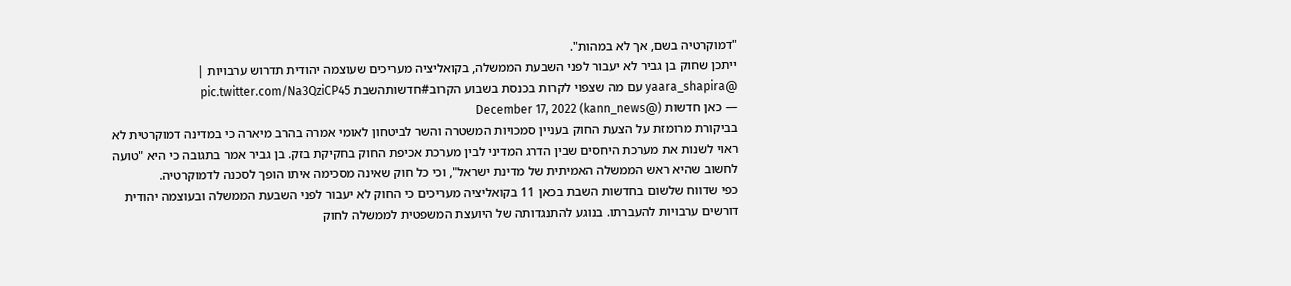"דמוקרטיה בשם, אך לא במהות".
ייתכן שחוק בן גביר לא יעבור לפני השבעת הממשלה, בקואליציה מעריכים שעוצמה יהודית תדרוש ערבויות | @yaara_shapira עם מה שצפוי לקרות בכנסת בשבוע הקרוב#חדשותהשבת pic.twitter.com/Na3QziCP45
— כאן חדשות (@kann_news) December 17, 2022
בביקורת מרומזת על הצעת החוק בעניין סמכויות המשטרה והשר לביטחון לאומי אמרה בהרב מיארה כי במדינה דמוקרטית לא ראוי לשנות את מערכת היחסים שבין הדרג המדיני לבין מערכת אכיפת החוק בחקיקת בזק. בן גביר אמר בתגובה כי היא "טועה לחשוב שהיא ראש הממשלה האמיתית של מדינת ישראל", וכי כל חוק שאינה מסכימה איתו הופך לסכנה לדמוקרטיה.
כפי שדווח שלשום בחדשות השבת בכאן 11 בקואליציה מעריכים כי החוק לא יעבור לפני השבעת הממשלה ובעוצמה יהודית דורשים ערבויות להעברתו. בנוגע להתנגדותה של היועצת המשפטית לממשלה לחוק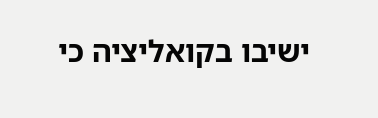ישיבו בקואליציה כי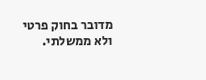מדובר בחוק פרטי ולא ממשלתי.